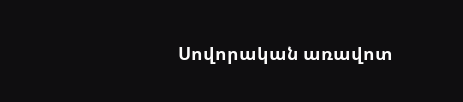Սովորական առավոտ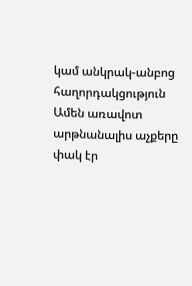կամ անկրակ-անբոց հաղորդակցություն
Ամեն առավոտ արթնանալիս աչքերը փակ էր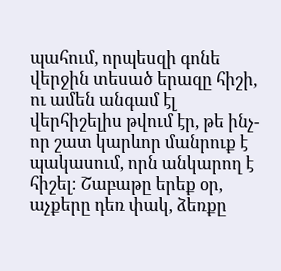պահում, որպեսզի գոնե վերջին տեսած երազը հիշի, ու ամեն անգամ էլ վերհիշելիս թվում էր, թե ինչ-որ շատ կարևոր մանրուք է պակասում, որն անկարող է հիշել։ Շաբաթը երեք օր, աչքերը դեռ փակ, ձեռքը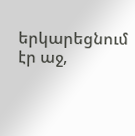երկարեցնում էր աջ,